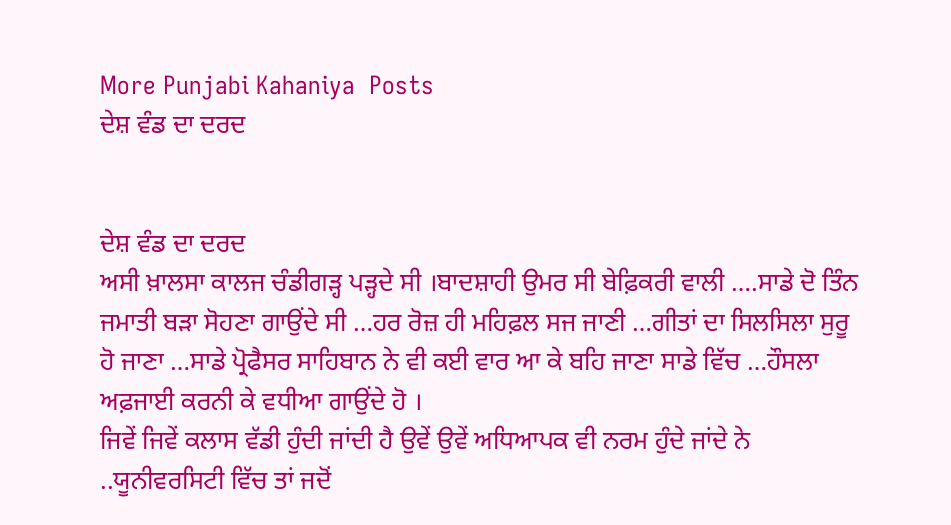More Punjabi Kahaniya  Posts
ਦੇਸ਼ ਵੰਡ ਦਾ ਦਰਦ


ਦੇਸ਼ ਵੰਡ ਦਾ ਦਰਦ
ਅਸੀ ਖ਼ਾਲਸਾ ਕਾਲਜ ਚੰਡੀਗੜ੍ਹ ਪੜ੍ਹਦੇ ਸੀ ।ਬਾਦਸ਼ਾਹੀ ਉਮਰ ਸੀ ਬੇਫ਼ਿਕਰੀ ਵਾਲੀ ….ਸਾਡੇ ਦੋ ਤਿੰਨ ਜਮਾਤੀ ਬੜਾ ਸੋਹਣਾ ਗਾਉਂਦੇ ਸੀ …ਹਰ ਰੋਜ਼ ਹੀ ਮਹਿਫ਼ਲ ਸਜ ਜਾਣੀ …ਗੀਤਾਂ ਦਾ ਸਿਲਸਿਲਾ ਸੁਰੂ ਹੋ ਜਾਣਾ …ਸਾਡੇ ਪ੍ਰੋਫੈਸਰ ਸਾਹਿਬਾਨ ਨੇ ਵੀ ਕਈ ਵਾਰ ਆ ਕੇ ਬਹਿ ਜਾਣਾ ਸਾਡੇ ਵਿੱਚ …ਹੌਸਲਾ ਅਫ਼ਜਾਈ ਕਰਨੀ ਕੇ ਵਧੀਆ ਗਾਉਂਦੇ ਹੋ ।
ਜਿਵੇਂ ਜਿਵੇਂ ਕਲਾਸ ਵੱਡੀ ਹੁੰਦੀ ਜਾਂਦੀ ਹੈ ਉਵੇਂ ਉਵੇਂ ਅਧਿਆਪਕ ਵੀ ਨਰਮ ਹੁੰਦੇ ਜਾਂਦੇ ਨੇ ..ਯੂਨੀਵਰਸਿਟੀ ਵਿੱਚ ਤਾਂ ਜਦੋਂ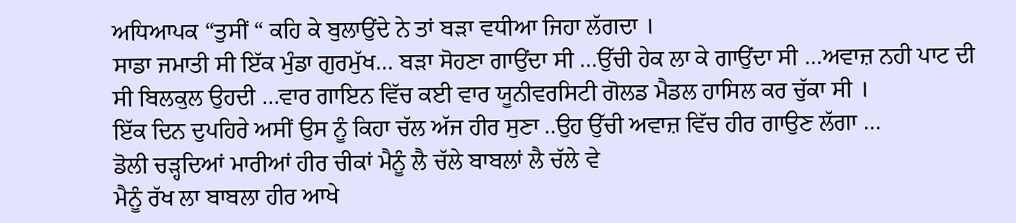ਅਧਿਆਪਕ “ਤੁਸੀਂ “ ਕਹਿ ਕੇ ਬੁਲਾਉਂਦੇ ਨੇ ਤਾਂ ਬੜਾ ਵਧੀਆ ਜਿਹਾ ਲੱਗਦਾ ।
ਸਾਡਾ ਜਮਾਤੀ ਸੀ ਇੱਕ ਮੁੰਡਾ ਗੁਰਮੁੱਖ… ਬੜਾ ਸੋਹਣਾ ਗਾਉਂਦਾ ਸੀ …ਉੱਚੀ ਹੇਕ ਲਾ ਕੇ ਗਾਉਂਦਾ ਸੀ …ਅਵਾਜ਼ ਨਹੀ ਪਾਟ ਦੀ ਸੀ ਬਿਲਕੁਲ ਉਹਦੀ …ਵਾਰ ਗਾਇਨ ਵਿੱਚ ਕਈ ਵਾਰ ਯੂਨੀਵਰਸਿਟੀ ਗੋਲਡ ਮੈਡਲ ਹਾਸਿਲ ਕਰ ਚੁੱਕਾ ਸੀ ।
ਇੱਕ ਦਿਨ ਦੁਪਹਿਰੇ ਅਸੀਂ ਉਸ ਨੂੰ ਕਿਹਾ ਚੱਲ ਅੱਜ ਹੀਰ ਸੁਣਾ ..ਉਹ ਉੱਚੀ ਅਵਾਜ਼ ਵਿੱਚ ਹੀਰ ਗਾਉਣ ਲੱਗਾ …
ਡੋਲੀ ਚੜ੍ਹਦਿਆਂ ਮਾਰੀਆਂ ਹੀਰ ਚੀਕਾਂ ਮੈਨੂੰ ਲੈ ਚੱਲੇ ਬਾਬਲਾਂ ਲੈ ਚੱਲੇ ਵੇ
ਮੈਨੂੰ ਰੱਖ ਲਾ ਬਾਬਲਾ ਹੀਰ ਆਖੇ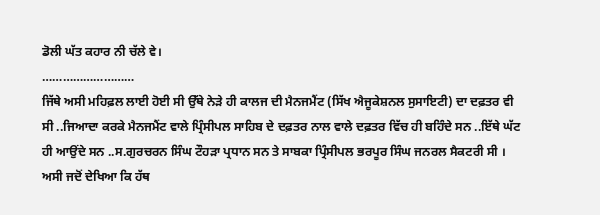ਡੋਲੀ ਘੱਤ ਕਹਾਰ ਨੀ ਚੱਲੇ ਵੇ।
………………………
ਜਿੱਥੇ ਅਸੀ ਮਹਿਫ਼ਲ ਲਾਈ ਹੋਈ ਸੀ ਉੱਥੇ ਨੇੜੇ ਹੀ ਕਾਲਜ ਦੀ ਮੈਨਜਮੈਂਟ (ਸਿੱਖ ਐਜੂਕੇਸ਼ਨਲ ਸੁਸਾਇਟੀ) ਦਾ ਦਫ਼ਤਰ ਵੀ ਸੀ ..ਜਿਆਦਾ ਕਰਕੇ ਮੈਨਜਮੈਂਟ ਵਾਲੇ ਪ੍ਰਿੰਸੀਪਲ ਸਾਹਿਬ ਦੇ ਦਫ਼ਤਰ ਨਾਲ ਵਾਲੇ ਦਫ਼ਤਰ ਵਿੱਚ ਹੀ ਬਹਿੰਦੇ ਸਨ ..ਇੱਥੇ ਘੱਟ ਹੀ ਆਉਂਦੇ ਸਨ ..ਸ.ਗੁਰਚਰਨ ਸਿੰਘ ਟੌਹੜਾ ਪ੍ਰਧਾਨ ਸਨ ਤੇ ਸਾਬਕਾ ਪ੍ਰਿੰਸੀਪਲ ਭਰਪੂਰ ਸਿੰਘ ਜਨਰਲ ਸੈਕਟਰੀ ਸੀ ।
ਅਸੀ ਜਦੋਂ ਦੇਖਿਆ ਕਿ ਹੱਥ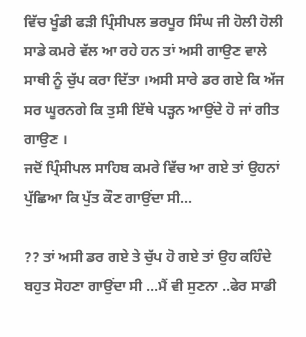ਵਿੱਚ ਖੂੰਡੀ ਫੜੀ ਪ੍ਰਿੰਸੀਪਲ ਭਰਪੂਰ ਸਿੰਘ ਜੀ ਹੋਲੀ ਹੋਲੀ ਸਾਡੇ ਕਮਰੇ ਵੱਲ ਆ ਰਹੇ ਹਨ ਤਾਂ ਅਸੀ ਗਾਉਣ ਵਾਲੇ ਸਾਥੀ ਨੂੰ ਚੁੱਪ ਕਰਾ ਦਿੱਤਾ ।ਅਸੀ ਸਾਰੇ ਡਰ ਗਏ ਕਿ ਅੱਜ ਸਰ ਘੂਰਨਗੇ ਕਿ ਤੁਸੀ ਇੱਥੇ ਪੜ੍ਹਨ ਆਉਂਦੇ ਹੋ ਜਾਂ ਗੀਤ ਗਾਉਣ ।
ਜਦੋਂ ਪ੍ਰਿੰਸੀਪਲ ਸਾਹਿਬ ਕਮਰੇ ਵਿੱਚ ਆ ਗਏ ਤਾਂ ਉਹਨਾਂ ਪੁੱਛਿਆ ਕਿ ਪੁੱਤ ਕੌਣ ਗਾਉਂਦਾ ਸੀ...

?? ਤਾਂ ਅਸੀ ਡਰ ਗਏ ਤੇ ਚੁੱਪ ਹੋ ਗਏ ਤਾਂ ਉਹ ਕਹਿੰਦੇ ਬਹੁਤ ਸੋਹਣਾ ਗਾਉਂਦਾ ਸੀ …ਮੈਂ ਵੀ ਸੁਣਨਾ ..ਫੇਰ ਸਾਡੀ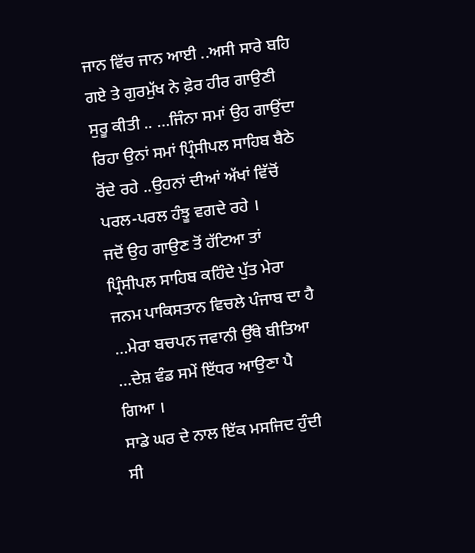ਜਾਨ ਵਿੱਚ ਜਾਨ ਆਈ ..ਅਸੀ ਸਾਰੇ ਬਹਿ ਗਏ ਤੇ ਗੁਰਮੁੱਖ ਨੇ ਫ਼ੇਰ ਹੀਰ ਗਾਉਣੀ ਸੁਰੂ ਕੀਤੀ .. …ਜਿੰਨਾ ਸਮਾਂ ਉਹ ਗਾਉਂਦਾ ਰਿਹਾ ਉਨਾਂ ਸਮਾਂ ਪ੍ਰਿੰਸੀਪਲ ਸਾਹਿਬ ਬੈਠੇ ਰੋਂਦੇ ਰਹੇ ..ਉਹਨਾਂ ਦੀਆਂ ਅੱਖਾਂ ਵਿੱਚੋਂ ਪਰਲ-ਪਰਲ ਹੰਝੂ ਵਗਦੇ ਰਹੇ ।
ਜਦੋਂ ਉਹ ਗਾਉਣ ਤੋਂ ਹੱਟਿਆ ਤਾਂ ਪ੍ਰਿੰਸੀਪਲ ਸਾਹਿਬ ਕਹਿੰਦੇ ਪੁੱਤ ਮੇਰਾ ਜਨਮ ਪਾਕਿਸਤਾਨ ਵਿਚਲੇ ਪੰਜਾਬ ਦਾ ਹੈ …ਮੇਰਾ ਬਚਪਨ ਜਵਾਨੀ ਉੱਥੇ ਬੀਤਿਆ …ਦੇਸ਼ ਵੰਡ ਸਮੇਂ ਇੱਧਰ ਆਉਣਾ ਪੈ ਗਿਆ ।
ਸਾਡੇ ਘਰ ਦੇ ਨਾਲ ਇੱਕ ਮਸਜਿਦ ਹੁੰਦੀ ਸੀ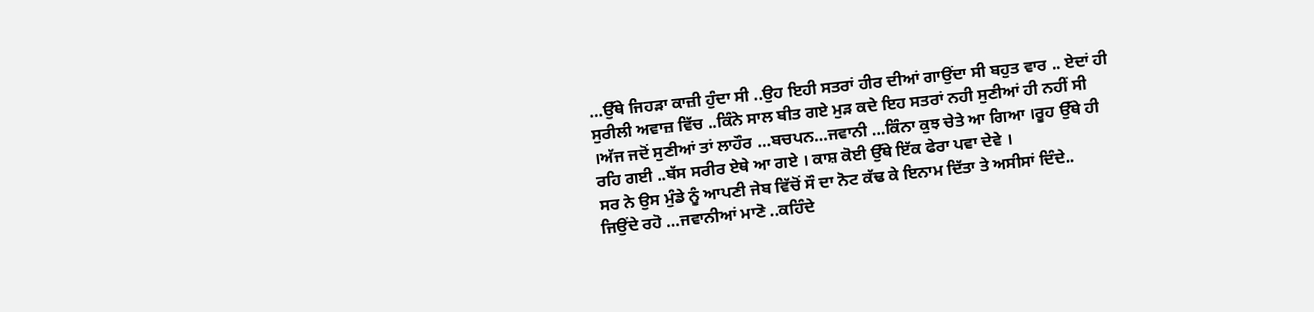…ਉੱਥੇ ਜਿਹੜਾ ਕਾਜ਼ੀ ਹੁੰਦਾ ਸੀ ..ਉਹ ਇਹੀ ਸਤਰਾਂ ਹੀਰ ਦੀਆਂ ਗਾਉਂਦਾ ਸੀ ਬਹੁਤ ਵਾਰ .. ਏਦਾਂ ਹੀ ਸੁਰੀਲੀ ਅਵਾਜ਼ ਵਿੱਚ ..ਕਿੰਨੇ ਸਾਲ ਬੀਤ ਗਏ ਮੁੜ ਕਦੇ ਇਹ ਸਤਰਾਂ ਨਹੀ ਸੁਣੀਆਂ ਹੀ ਨਹੀਂ ਸੀ ।ਅੱਜ ਜਦੋਂ ਸੁਣੀਆਂ ਤਾਂ ਲਾਹੌਰ …ਬਚਪਨ…ਜਵਾਨੀ …ਕਿੰਨਾ ਕੁਝ ਚੇਤੇ ਆ ਗਿਆ ।ਰੂਹ ਉੱਥੇ ਹੀ ਰਹਿ ਗਈ ..ਬੱਸ ਸਰੀਰ ਏਥੇ ਆ ਗਏ । ਕਾਸ਼ ਕੋਈ ਉੱਥੇ ਇੱਕ ਫੇਰਾ ਪਵਾ ਦੇਵੇ ।
ਸਰ ਨੇ ਉਸ ਮੁੰਡੇ ਨੂੰ ਆਪਣੀ ਜੇਬ ਵਿੱਚੋਂ ਸੌ ਦਾ ਨੋਟ ਕੱਢ ਕੇ ਇਨਾਮ ਦਿੱਤਾ ਤੇ ਅਸੀਸਾਂ ਦਿੰਦੇ..
ਜਿਉਂਦੇ ਰਹੋ …ਜਵਾਨੀਆਂ ਮਾਣੋ ..ਕਹਿੰਦੇ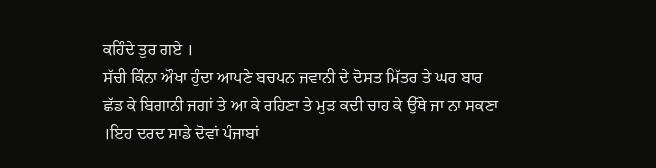ਕਹਿੰਦੇ ਤੁਰ ਗਏ ।
ਸੱਚੀ ਕਿੰਨਾ ਔਖਾ ਹੁੰਦਾ ਆਪਣੇ ਬਚਪਨ ਜਵਾਨੀ ਦੇ ਦੋਸਤ ਮਿੱਤਰ ਤੇ ਘਰ ਬਾਰ ਛੱਡ ਕੇ ਬਿਗਾਨੀ ਜਗਾਂ ਤੇ ਆ ਕੇ ਰਹਿਣਾ ਤੇ ਮੁੜ ਕਦੀ ਚਾਹ ਕੇ ਉੱਥੇ ਜਾ ਨਾ ਸਕਣਾ ।ਇਹ ਦਰਦ ਸਾਡੇ ਦੋਵਾਂ ਪੰਜਾਬਾਂ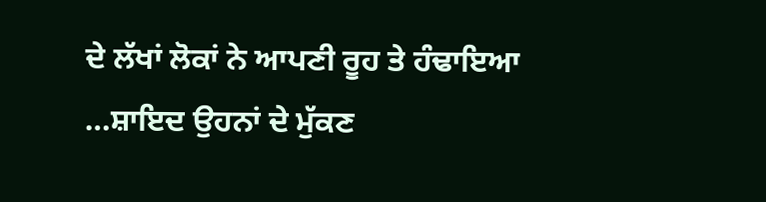ਦੇ ਲੱਖਾਂ ਲੋਕਾਂ ਨੇ ਆਪਣੀ ਰੂਹ ਤੇ ਹੰਢਾਇਆ …ਸ਼ਾਇਦ ਉਹਨਾਂ ਦੇ ਮੁੱਕਣ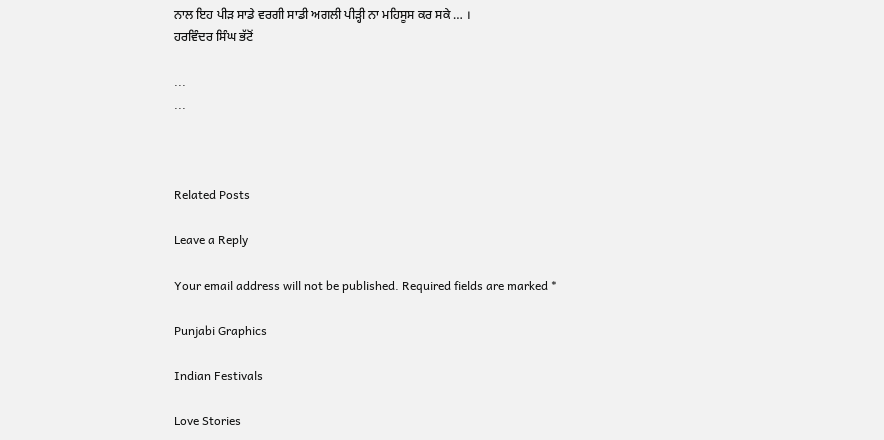ਨਾਲ ਇਹ ਪੀੜ ਸਾਡੇ ਵਰਗੀ ਸਾਡੀ ਅਗਲੀ ਪੀੜ੍ਹੀ ਨਾ ਮਹਿਸੂਸ ਕਰ ਸਕੇ … ।
ਹਰਵਿੰਦਰ ਸਿੰਘ ਭੱਟੋਂ

...
...



Related Posts

Leave a Reply

Your email address will not be published. Required fields are marked *

Punjabi Graphics

Indian Festivals

Love Stories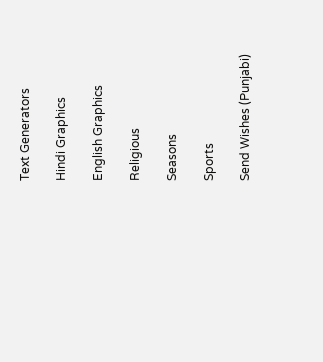Text Generators

Hindi Graphics

English Graphics

Religious

Seasons

Sports

Send Wishes (Punjabi)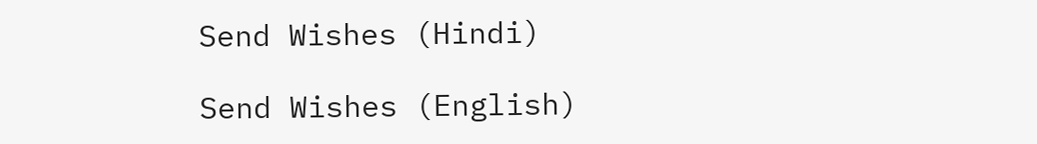Send Wishes (Hindi)

Send Wishes (English)